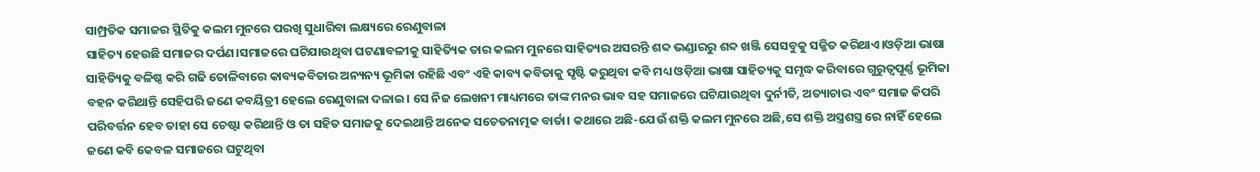ସାମ୍ପ୍ରତିକ ସମାଜର ସ୍ଥିତିକୁ କଲମ ମୁନରେ ପରଖି ସୁଧାରିବା ଲକ୍ଷ୍ୟରେ ରେଣୁବାଳା
ସାହିତ୍ୟ ହେଉଛି ସମାଜର ଦର୍ପଣ।ସମାଜରେ ଘଟିଯାଉଥିବା ଘଟଣାବଳୀକୁ ସାହିତ୍ୟିକ ତାର କଲମ ମୁନରେ ସାହିତ୍ୟର ଅସରନ୍ତି ଶବ୍ଦ ଭଣ୍ଡାରରୁ ଶବ୍ଦ ଖଞ୍ଜି ସେସବୁକୁ ସଜ୍ଜିତ କରିଥାଏ।ଓଡ଼ିଆ ଭାଷା ସାହିତ୍ୟିକୁ ବଳିଷ୍ଠ କରି ଗଢି ତୋଳିବାରେ କାବ୍ୟକବିତାର ଅନ୍ୟନ୍ୟ ଭୂମିକା ରହିଛି ଏବଂ ଏହି କାବ୍ୟ କବିତାକୁ ସୃଷ୍ଟି କରୁଥିବା କବି ମଧ୍ୟ ଓଡ଼ିଆ ଭାଷା ସାହିତ୍ୟକୁ ସମୃଦ୍ଧ କରିବାରେ ଗୁରୁତ୍ୱପୂର୍ଣ୍ଣ ଭୂମିକା ବହନ କରିଥାନ୍ତି ସେହିପରି ଜଣେ କବୟିତ୍ରୀ ହେଲେ ରେଣୁବାଳା ଦଳାଇ। ସେ ନିଜ ଲେଖନୀ ମାଧ୍ୟମରେ ତାଙ୍କ ମନର ଭାବ ସହ ସମାଜରେ ଘଟିଯାଉଥିବା ଦୁର୍ନୀତି, ଅତ୍ୟାଚାର ଏବଂ ସମାଜ କିପରି ପରିବର୍ତ୍ତନ ହେବ ତାହା ସେ ଚେଷ୍ଟା କରିଥାନ୍ତି ଓ ତା ସହିତ ସମାଜକୁ ଦେଇଥାନ୍ତି ଅନେକ ସଚେତନାତ୍ମକ ବାର୍ତା। କଥାରେ ଅଛି-ଯେଉଁ ଶକ୍ତି କଲମ ମୁନରେ ଅଛି,ସେ ଶକ୍ତି ଅସ୍ତ୍ରଶସ୍ତ୍ର ରେ ନାହିଁ ହେଲେ ଜଣେ କବି କେବଳ ସମାଜରେ ଘଟୁଥିବା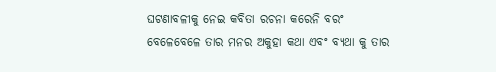ଘଟଣାବଳୀକୁ ନେଇ କବିତା ରଚନା କରେନି ବରଂ ବେଳେବେଳେ ତାର ମନର ଅକୁହା କଥା ଏବଂ ବ୍ୟଥା କୁ ତାର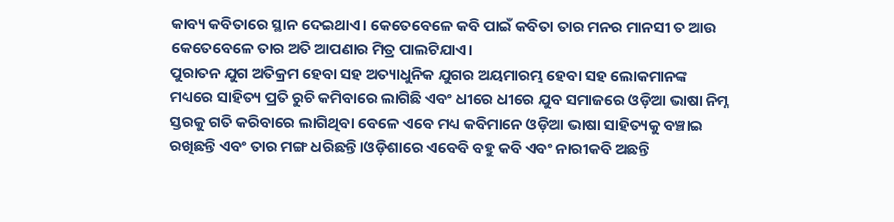କାବ୍ୟ କବିତାରେ ସ୍ଥାନ ଦେଇଥାଏ। କେତେବେଳେ କବି ପାଇଁ କବିତା ତାର ମନର ମାନସୀ ତ ଆଉ କେତେବେଳେ ତାର ଅତି ଆପଣାର ମିତ୍ର ପାଲଟିଯାଏ।
ପୁରାତନ ଯୁଗ ଅତିକ୍ରମ ହେବା ସହ ଅତ୍ୟାଧୁନିକ ଯୁଗର ଅୟମାରମ୍ଭ ହେବା ସହ ଲୋକମାନଙ୍କ ମଧ୍ୟରେ ସାହିତ୍ୟ ପ୍ରତି ରୁଚି କମିବାରେ ଲାଗିଛି ଏବଂ ଧୀରେ ଧୀରେ ଯୁବ ସମାଜରେ ଓଡ଼ିଆ ଭାଷା ନିମ୍ନ ସ୍ତରକୁ ଗତି କରିବାରେ ଲାଗିଥିବା ବେଳେ ଏବେ ମଧ୍ୟ କବିମାନେ ଓଡ଼ିଆ ଭାଷା ସାହିତ୍ୟକୁ ବଞ୍ଚାଇ ରଖିଛନ୍ତି ଏବଂ ତାର ମଙ୍ଗ ଧରିଛନ୍ତି।ଓଡ଼ିଶାରେ ଏବେବି ବହୁ କବି ଏବଂ ନାରୀକବି ଅଛନ୍ତି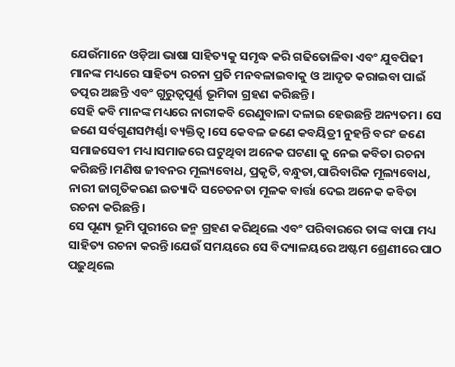ଯେଉଁମାନେ ଓଡ଼ିଆ ଭାଷା ସାହିତ୍ୟକୁ ସମୃଦ୍ଧ କରି ଗଢିତୋଳିବା ଏବଂ ଯୁବପିଢୀ ମାନଙ୍କ ମଧ୍ୟରେ ସାହିତ୍ୟ ରଚନା ପ୍ରତି ମନବଳାଇବାକୁ ଓ ଆଦୃତ କରାଇବା ପାଇଁ ତତ୍ପର ଅଛନ୍ତି ଏବଂ ଗୁରୁତ୍ୱପୂର୍ଣ୍ଣ ଭୂମିକା ଗ୍ରହଣ କରିଛନ୍ତି ।
ସେହି କବି ମାନଙ୍କ ମଧ୍ୟରେ ନାରୀକବି ରେଣୁବାଳା ଦଳାଇ ହେଉଛନ୍ତି ଅନ୍ୟତମ। ସେ ଜଣେ ସର୍ବଗୁଣସମ୍ପର୍ଣ୍ଣା ବ୍ୟକ୍ତିତ୍ୱ।ସେ କେବଳ ଜଣେ କବୟିତ୍ରୀ ନୁହନ୍ତି ବରଂ ଜଣେ ସମାଜସେବୀ ମଧ୍ୟ।ସମାଜରେ ଘଟୁଥିବା ଅନେକ ଘଟଣା କୁ ନେଇ କବିତା ରଚନା କରିଛନ୍ତି।ମଣିଷ ଜୀବନର ମୂଲ୍ୟବୋଧ, ପ୍ରକୃତି,ବନ୍ଧୁତା,ପାରିବାରିକ ମୂଲ୍ୟବୋଧ, ନାରୀ ଜାଗୃତିକରଣ ଇତ୍ୟାଦି ସଚେତନତା ମୂଳକ ବାର୍ତ୍ତା ଦେଇ ଅନେକ କବିତା ରଚନା କରିଛନ୍ତି।
ସେ ପୂଣ୍ୟ ଭୂମି ପୁରୀରେ ଜନ୍ମ ଗ୍ରହଣ କରିଥିଲେ ଏବଂ ପରିବାରରେ ତାଙ୍କ ବାପା ମଧ୍ୟ ସାହିତ୍ୟ ରଚନା କରନ୍ତି।ଯେଉଁ ସମୟରେ ସେ ବିଦ୍ୟାଳୟରେ ଅଷ୍ଟମ ଶ୍ରେଣୀରେ ପାଠ ପଢ଼ୁଥିଲେ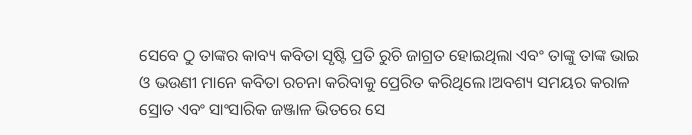ସେବେ ଠୁ ତାଙ୍କର କାବ୍ୟ କବିତା ସୃଷ୍ଟି ପ୍ରତି ରୁଚି ଜାଗ୍ରତ ହୋଇଥିଲା ଏବଂ ତାଙ୍କୁ ତାଙ୍କ ଭାଇ ଓ ଭଉଣୀ ମାନେ କବିତା ରଚନା କରିବାକୁ ପ୍ରେରିତ କରିଥିଲେ।ଅବଶ୍ୟ ସମୟର କରାଳ ସ୍ରୋତ ଏବଂ ସାଂସାରିକ ଜଞ୍ଜାଳ ଭିତରେ ସେ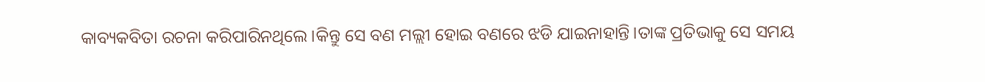କାବ୍ୟକବିତା ରଚନା କରିପାରିନଥିଲେ।କିନ୍ତୁ ସେ ବଣ ମଲ୍ଲୀ ହୋଇ ବଣରେ ଝଡି ଯାଇନାହାନ୍ତି।ତାଙ୍କ ପ୍ରତିଭାକୁ ସେ ସମୟ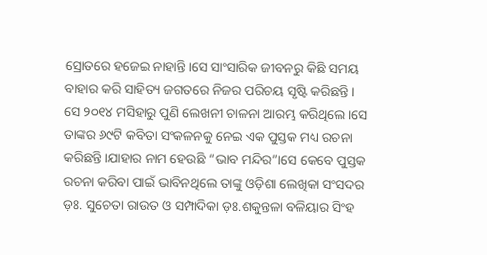ସ୍ରୋତରେ ହଜେଇ ନାହାନ୍ତି।ସେ ସାଂସାରିକ ଜୀବନରୁ କିଛି ସମୟ ବାହାର କରି ସାହିତ୍ୟ ଜଗତରେ ନିଜର ପରିଚୟ ସୃଷ୍ଟି କରିଛନ୍ତି।
ସେ ୨୦୧୪ ମସିହାରୁ ପୁଣି ଲେଖନୀ ଚାଳନା ଆରମ୍ଭ କରିଥିଲେ।ସେ ତାଙ୍କର ୬୯ଟି କବିତା ସଂକଳନକୁ ନେଇ ଏକ ପୁସ୍ତକ ମଧ୍ୟ ରଚନା କରିଛନ୍ତି।ଯାହାର ନାମ ହେଉଛି “ଭାବ ମନ୍ଦିର”।ସେ କେବେ ପୁସ୍ତକ ରଚନା କରିବା ପାଇଁ ଭାବିନଥିଲେ ତାଙ୍କୁ ଓଡ଼ିଶା ଲେଖିକା ସଂସଦର ଡ଼ଃ. ସୁଚେତା ରାଉତ ଓ ସମ୍ପାଦିକା ଡ଼ଃ.ଶକୁନ୍ତଳା ବଳିୟାର ସିଂହ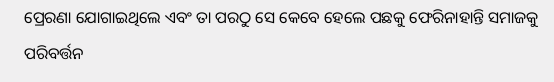ପ୍ରେରଣା ଯୋଗାଇଥିଲେ ଏବଂ ତା ପରଠୁ ସେ କେବେ ହେଲେ ପଛକୁ ଫେରିନାହାନ୍ତି ସମାଜକୁ ପରିବର୍ତ୍ତନ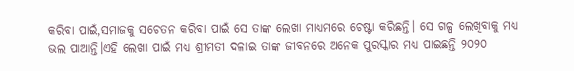କରିବା ପାଇଁ,ସମାଜକୁ ସଚେତନ କରିବା ପାଇଁ ସେ ତାଙ୍କ ଲେଖା ମାଧ୍ୟମରେ ଚେଷ୍ଟା କରିଛନ୍ତି। ସେ ଗଳ୍ପ ଲେଖିବାକୁ ମଧ୍ୟ ଭଲ ପାଆନ୍ତି।ଏହି ଲେଖା ପାଇଁ ମଧ୍ୟ ଶ୍ରୀମତୀ ଦଳାଇ ତାଙ୍କ ଜୀବନରେ ଅନେକ ପୁରସ୍କାର ମଧ୍ୟ ପାଇଛନ୍ତି ୨୦୨୦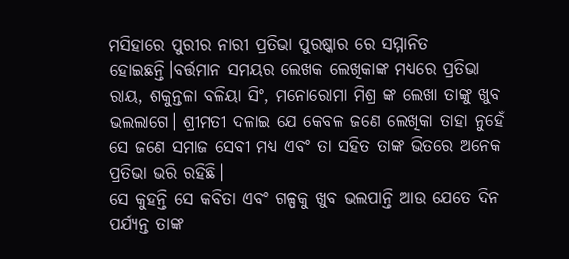ମସିହାରେ ପୁରୀର ନାରୀ ପ୍ରତିଭା ପୁରଷ୍କାର ରେ ସମ୍ମାନିତ ହୋଇଛନ୍ତି।ବର୍ତ୍ତମାନ ସମୟର ଲେଖକ ଲେଖିକାଙ୍କ ମଧ୍ୟରେ ପ୍ରତିଭା ରାୟ, ଶକୁନ୍ତଳା ବଳିୟା ସିଂ, ମନୋରୋମା ମିଶ୍ର ଙ୍କ ଲେଖା ତାଙ୍କୁ ଖୁବ ଭଲଲାଗେ। ଶ୍ରୀମତୀ ଦଳାଇ ଯେ କେବଳ ଜଣେ ଲେଖିକା ତାହା ନୁହେଁ ସେ ଜଣେ ସମାଜ ସେବୀ ମଧ୍ୟ ଏବଂ ତା ସହିତ ତାଙ୍କ ଭିତରେ ଅନେକ ପ୍ରତିଭା ଭରି ରହିଛି।
ସେ କୁହନ୍ତି ସେ କବିତା ଏବଂ ଗଳ୍ପକୁ ଖୁବ ଭଲପାନ୍ତି ଆଉ ଯେତେ ଦିନ ପର୍ଯ୍ୟନ୍ତ ତାଙ୍କ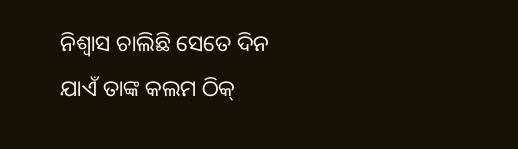ନିଶ୍ୱାସ ଚାଲିଛି ସେତେ ଦିନ ଯାଏଁ ତାଙ୍କ କଲମ ଠିକ୍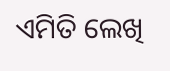ଏମିତି ଲେଖି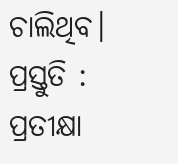ଚାଲିଥିବ।
ପ୍ରସ୍ତୁତି : ପ୍ରତୀକ୍ଷା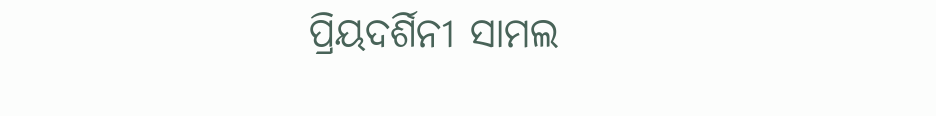ପ୍ରିୟଦର୍ଶିନୀ ସାମଲ